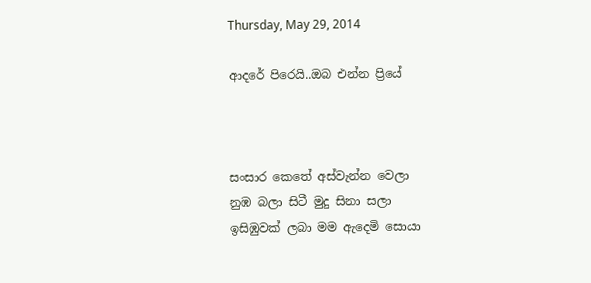Thursday, May 29, 2014

ආදරේ පිරෙයි..ඔබ එන්න ප්‍රියේ



සංසාර කෙතේ අස්වැන්න වෙලා
නුඹ බලා සිටී මුදු සිනා සලා
ඉසිඹුවක් ලබා මම ඇදෙමි සොයා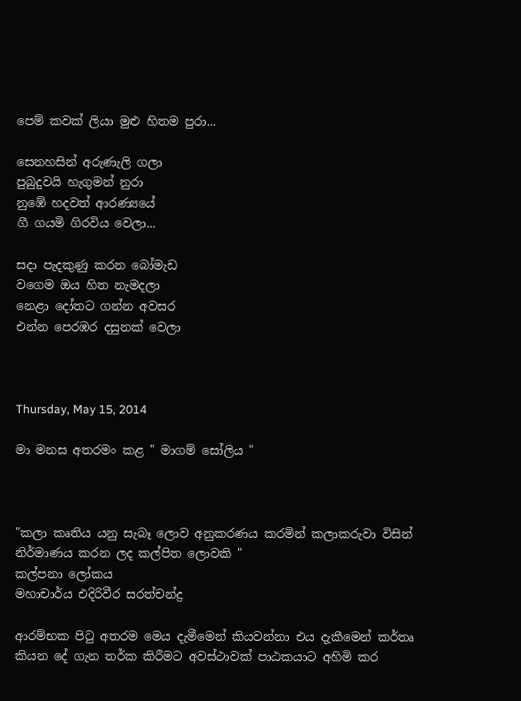පෙම් කවක් ලියා මුළු හිතම පුරා...

සෙනහසින් අරුණැලි ගලා
පුබුදුවයි හැගුමන් නුරා
නුඹේ හදවත් ආරණ්‍යයේ
ගී ගයමි ගිරවිය වෙලා...

සදා පැදකුණු කරන බෝමැඩ
වගෙම ඔය හිත නැමදලා
නෙළා දෝතට ගන්න අවසර
එන්න පෙරඹර දසුනක් වෙලා



Thursday, May 15, 2014

මා මනස අතරමං කළ " මාගම් සෝලිය "



"කලා කෘතිය යනු සැබෑ ලොව අනුකරණය කරමින් කලාකරුවා විසින් නිර්මාණය කරන ලද කල්පිත ලොවකි "
කල්පනා ලෝකය
මහාචාර්ය එදිරිවීර සරත්චන්ද්‍ර

ආරම්භක පිටු අතරම මෙය දැමීමෙන් කියවන්නා එය දැකීමෙන් කර්තෘ කියන දේ ගැන තර්ක කිරීමට අවස්ථාවක් පාඨකයාට අහිමි කර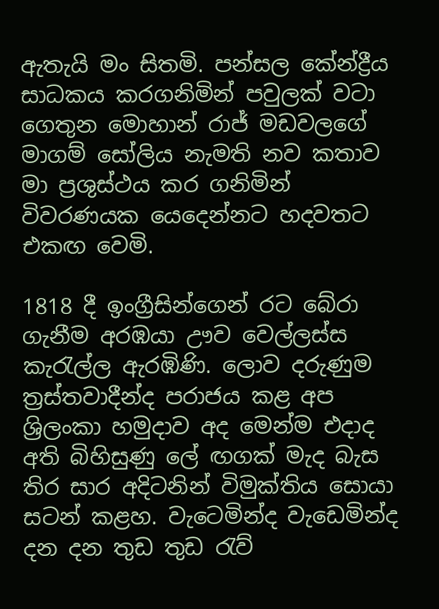ඇතැයි මං සිතමි. පන්සල කේන්ද්‍රීය සාධකය කරගනිමින් පවුලක් වටා ගෙතුන මොහාන් රාජ් මඩවලගේ මාගම් සෝලිය නැමති නව කතාව මා ප්‍රශුස්ථය කර ගනිමින් විවරණයක යෙදෙන්නට හදවතට එකඟ වෙමි.

1818 දී ඉංග්‍රීසින්ගෙන් රට බේරා ගැනීම අරඹයා ඌව වෙල්ලස්ස කැරැල්ල ඇරඹිණි. ලොව දරුණුම ත්‍රස්තවාදීන්ද පරාජය කළ අප ශ්‍රිලංකා හමුදාව අද මෙන්ම එදාද අති බිහිසුණු ලේ ඟගක් මැද බැස තිර සාර අදිටනින් විමුක්තිය සොයා සටන් කළහ. වැටෙමින්ද වැඩෙමින්ද දන දන තුඩ තුඩ රැව්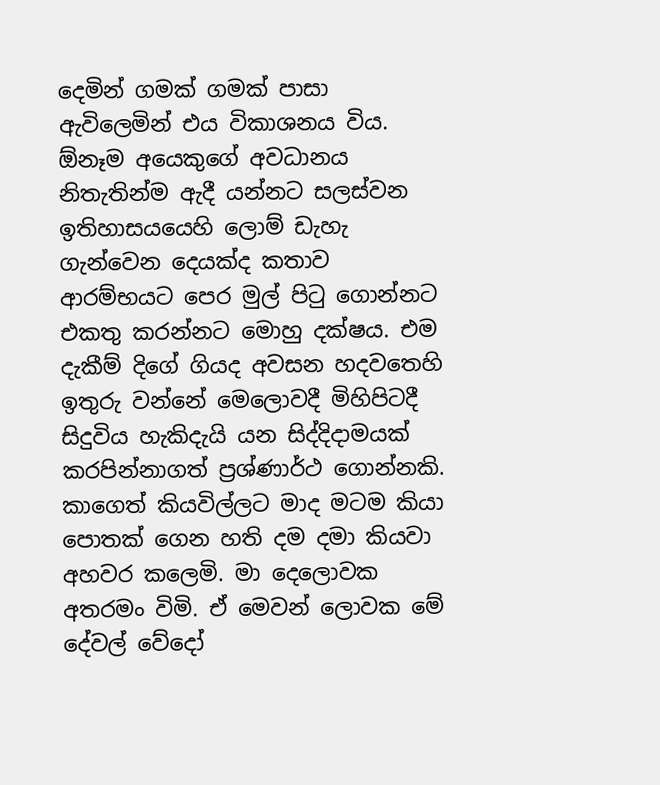දෙමින් ගමක් ගමක් පාසා ඇවිලෙමින් එය විකාශනය විය. ඕනෑම අයෙකුගේ අවධානය නිතැතින්ම ඇදී යන්නට සලස්වන ඉතිහාසයයෙහි ලොම් ඩැහැ ගැන්වෙන දෙයක්ද කතාව ආරම්භයට පෙර මුල් පිටු ගොන්නට එකතු කරන්නට මොහු දක්ෂය. එම දැකීම් දිගේ ගියද අවසන හදවතෙහි ඉතුරු වන්නේ මෙලොවදී මිහිපිටදී සිදුවිය හැකිදැයි යන සිද්දිදාමයක් කරපින්නාගත් ප්‍රශ්ණාර්ථ ගොන්නකි. කාගෙත් කියවිල්ලට මාද මටම කියා පොතක් ගෙන හති දම දමා කියවා අහවර කලෙමි. මා දෙලොවක අතරමං විමි. ඒ මෙවන් ලොවක මේ දේවල් වේදෝ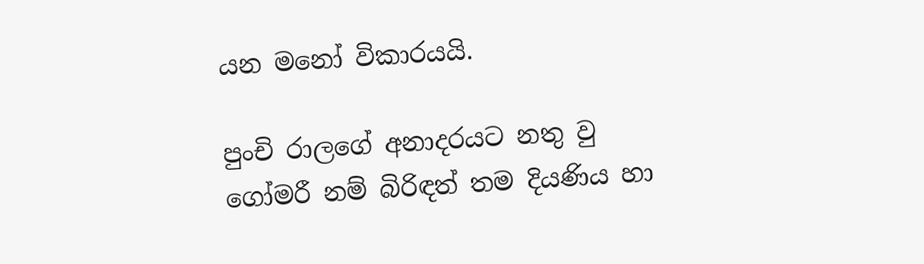යන මනෝ විකාරයයි.

පුංචි රාලගේ අනාදරයට නතු වු ගෝමරී නම් බිරිඳත් තම දියණිය හා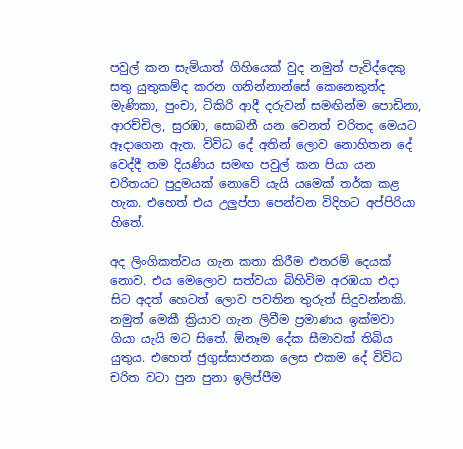පවුල් කන සැමියාත් ගිහියෙක් වුද නමුත් පැවිද්දෙකු සතු යුතුකම්ද කරන ගනින්නාන්සේ කෙනෙකුත්ද මැණිකා, පුංචා, ටිකිරි ආදී දරුවන් සමඟින්ම පොඩිනා, ආරච්චිල, සුරඹා, සොබනී යන වෙනත් චරිතද මෙයට ඈදාගෙන ඇත. විවිධ දේ අතින් ලොව නොහිතන දේ වෙද්දී තම දියණිය සමඟ පවුල් කන පියා යන චරිතයට පුදුමයක් නොවේ යැයි යමෙක් තර්ක කළ හැක. එහෙත් එය උලුප්පා පෙන්වන විදිහට අප්පිරියා හිතේ.

අද ලිංගිකත්වය ගැන කතා කිරීම එතරම් දෙයක් නොව. එය මෙලොව සත්වයා බිහිවිම අරඹයා එදා සිට අදත් හෙටත් ලොව පවතින තුරුත් සිදුවන්නකි. නමුත් මෙකී ක්‍රියාව ගැන ලිවීම ප්‍රමාණය ඉක්මවා ගියා යැයි මට සිතේ. ඕනෑම දේක සීමාවක් තිබිය යුතුය. එහෙත් ජුගුස්සාජනක ලෙස එකම දේ විවිධ චරිත වටා පුන පුනා ඉලිප්පීම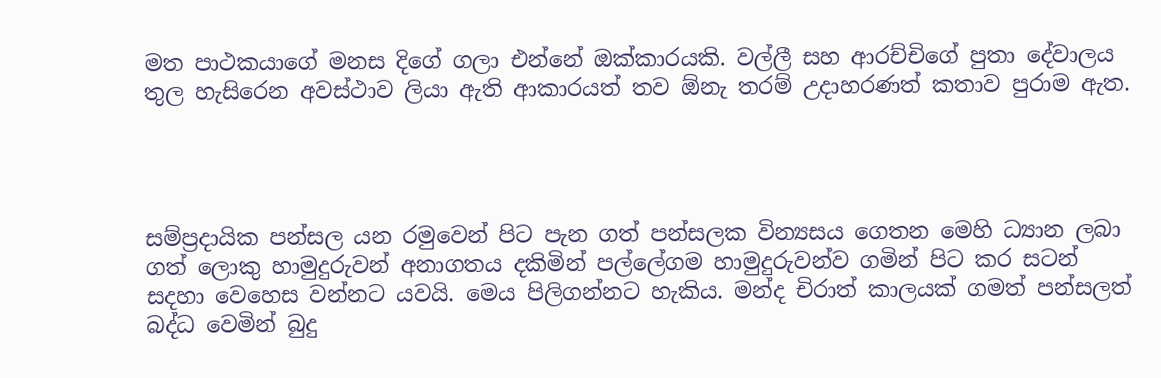මත පාථකයාගේ මනස දිගේ ගලා එන්නේ ඔක්කාරයකි. වල්ලී සහ ආරච්චිගේ පුතා දේවාලය තුල හැසිරෙන අවස්ථාව ලියා ඇති ආකාරයත් තව ඕනැ තරම් උදාහරණත් කතාව පුරාම ඇත.




සම්ප්‍රදායික පන්සල යන රමුවෙන් පිට පැන ගත් පන්සලක වින්‍යසය ගෙතන මෙහි ධ්‍යාන ලබා ගත් ලොකු හාමුදුරුවන් අනාගතය දකිමින් පල්ලේගම හාමුදුරුවන්ව ගමින් පිට කර සටන් සදහා වෙහෙස වන්නට යවයි. මෙය පිලිගන්නට හැකිය. මන්ද චිරාත් කාලයක් ගමත් පන්සලත් බද්ධ වෙමින් බුදු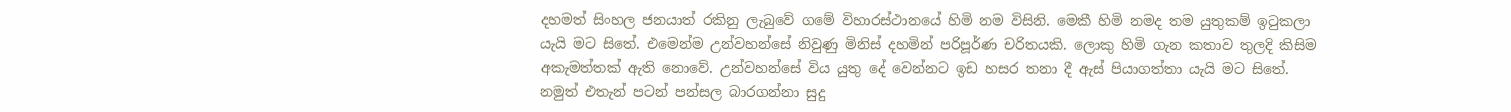දහමත් සිංහල ජනයාත් රකිනු ලැබුවේ ගමේ විහාරස්ථානයේ හිමි නම විසිනි. මෙකී හිමි නමද තම යුතුකම් ඉටුකලා යැයි මට සිතේ. එමෙන්ම උන්වහන්සේ නිවුණු මිනිස් දහමින් පරිපූර්ණ චරිතයකි. ලොකු හිමි ගැන කතාව තුලදි කිසිම අකැමත්තක් ඇති නොවේ. උන්වහන්සේ විය යුතු දේ වෙන්නට ඉඩ හසර තනා දී ඇස් පියාගත්තා යැයි මට සිතේ. නමුත් එතැන් පටන් පන්සල බාරගන්නා සුදු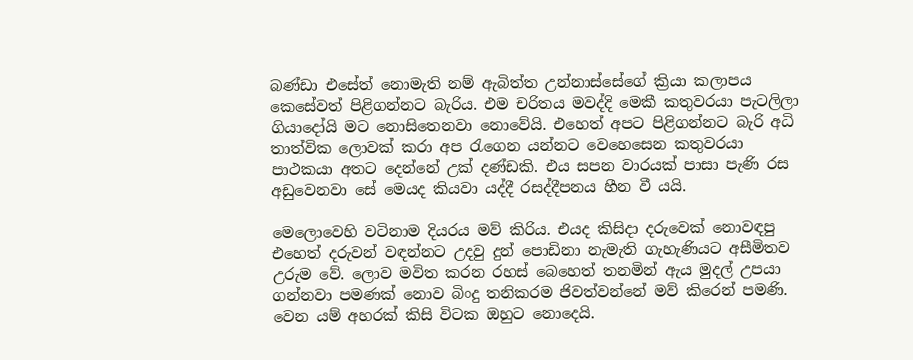බණ්ඩා එසේත් නොමැති නම් ඇබිත්ත උන්නාස්සේගේ ක්‍රියා කලාපය කෙසේවත් පිළිගන්නට බැරිය. එම චරිතය මවද්දි මෙකී කතුවරයා පැටලිලා ගියාදෝයි මට නොසිතෙනවා නොවේයි. එහෙත් අපට පිළිගන්නට බැරි අධි තාත්වික ලොවක් කරා අප රැගෙන යන්නට වෙහෙසෙන කතුවරයා පාථකයා අතට දෙන්නේ උක් දණ්ඩකි. එය සපන වාරයක් පාසා පැණි රස අඩුවෙනවා සේ මෙයද කියවා යද්දී රසද්දීපනය හීන වී යයි.

මෙලොවෙහි වටිනාම දියරය මව් කිරිය. එයද කිසිදා දරුවෙක් නොවඳපු එහෙත් දරුවන් වඳන්නට උදවු දුන් පොඩිනා නැමැති ගැහැණියට අසීමිතව උරුම වේ. ලොව මවිත කරන රහස් බෙහෙත් තනමින් ඇය මුදල් උපයා ගන්නවා පමණක් නොව බිංදු තනිකරම ජිවත්වන්නේ මව් කිරෙන් පමණි. වෙන යම් අහරක් කිසි විටක ඔහුට නොදෙයි.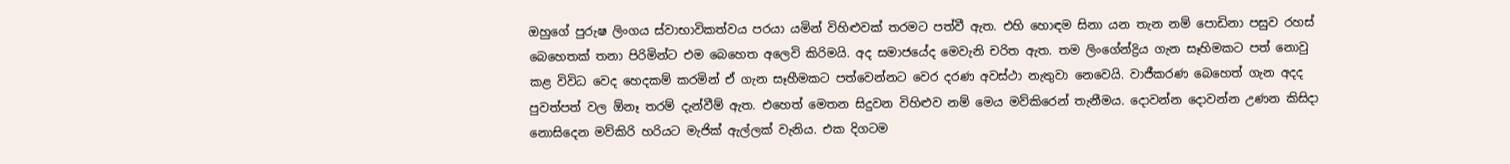ඔහුගේ පුරුෂ ලිංගය ස්වාභාවිකත්වය පරයා යමින් විහිළුවක් තරමට පත්වී ඇත. එහි හොඳම සිනා යන තැන නම් පොඩිනා පසුව රහස් බෙහෙතක් තනා පිරිමින්ට එම බෙහෙත අලෙවි කිරිමයි. අද සමාජයේද මෙවැනි චරිත ඇත. තම ලිංගේන්ද්‍රිය ගැන සෑහිමකට පත් නොවු කළ විවිධ වෙද හෙදකම් කරමින් ඒ ගැන සෑහීමකට පත්වෙන්නට වෙර දරණ අවස්ථා නැතුවා නෙවෙයි. වාජීකරණ බෙහෙත් ගැන අදද පුවත්පත් වල ඕනෑ තරම් දැන්වීම් ඇත. එහෙත් මෙතන සිදුවන විහිළුව නම් මෙය මව්කිරෙන් තැනීමය. දොවන්න දොවන්න උණන කිසිදා නොසිදෙන මව්කිරි හරියට මැජික් ඇල්ලක් වැනිය. එක දිගටම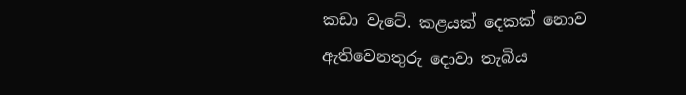කඩා වැටේ. කළයක් දෙකක් නොව ඇතිවෙනතුරු දොවා තැබිය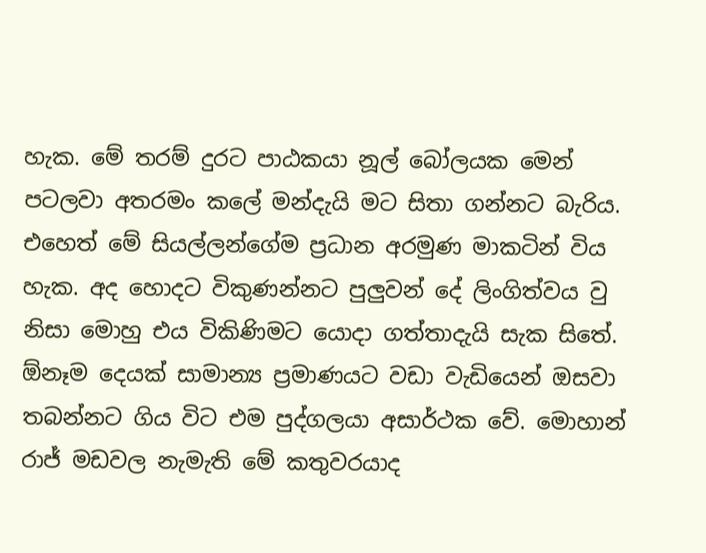හැක. මේ තරම් දුරට පාඨකයා නූල් බෝලයක මෙන් පටලවා අතරමං කලේ මන්දැයි මට සිතා ගන්නට බැරිය.
එහෙත් මේ සියල්ලන්ගේම ප්‍රධාන අරමුණ මාකටින් විය හැක. අද හොදට විකුණන්නට පුලුවන් දේ ලිංගිත්වය වු නිසා මොහු එය විකිණිමට යොදා ගත්තාදැයි සැක සිතේ. ඕනෑම දෙයක් සාමාන්‍ය ප්‍රමාණයට වඩා වැඩියෙන් ඔසවා තබන්නට ගිය විට එම පුද්ගලයා අසාර්ථක වේ. මොහාන් රාජ් මඩවල නැමැති මේ කතුවරයාද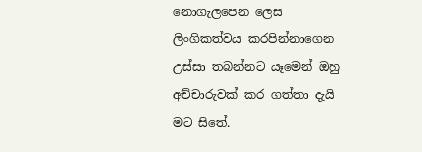නොගැලපෙන ලෙස ලිංගිකත්වය කරපින්නාගෙන උස්සා තබන්නට යෑමෙන් ඔහු අච්චාරුවක් කර ගත්තා දැයි මට සිතේ.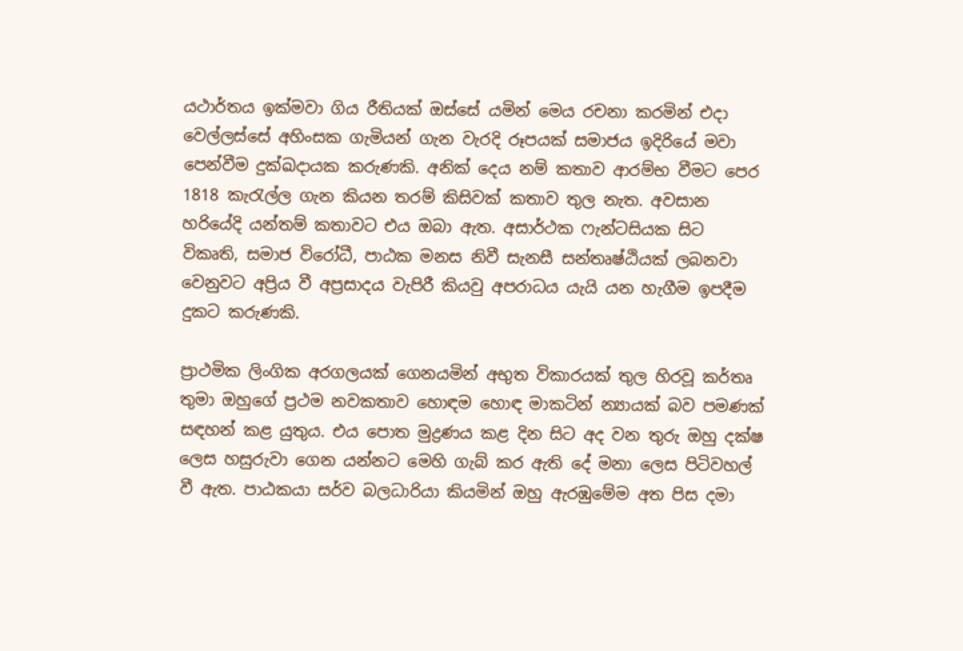යථාර්තය ඉක්මවා ගිය රීතියක් ඔස්සේ යමින් මෙය රචනා කරමින් එදා වෙල්ලස්සේ අහිංසක ගැමියන් ගැන වැරදි රූපයක් සමාජය ඉදිරියේ මවා පෙන්වීම දුක්ඛදායක කරුණකි. අනික් දෙය නම් කතාව ආරම්භ වීමට පෙර 1818 කැරැල්ල ගැන කියන තරම් කිසිවක් කතාව තුල නැත. අවසාන හරියේදි යන්තම් කතාවට එය ඔබා ඇත. අසාර්ථක ෆැන්ටසියක සිට විකෘති, සමාජ විරෝධී, පාඨක මනස නිවී සැනසී සන්තෘෂ්ඨියක් ලබනවා වෙනුවට අප්‍රිය වී අප්‍රසාදය වැපිරී කියවු අපරාධය යැයි යන හැගීම ඉපදීම දුකට කරුණකි.

ප්‍රාථමික ලිංගික අරගලයක් ගෙනයමින් අභුත විකාරයක් තුල හිරවූ කර්තෘ තුමා ඔහුගේ ප්‍රථම නවකතාව හොඳම හොඳ මාකටින් න්‍යායක් බව පමණක් සඳහන් කළ යුතුය. එය පොත මුද්‍රණය කළ දින සිට අද වන තුරු ඔහු දක්ෂ ලෙස හසුරුවා ගෙන යන්නට මෙහි ගැබ් කර ඇති දේ මනා ලෙස පිටිවහල් වී ඇත. පාඨකයා සර්ව බලධාරියා කියමින් ඔහු ඇරඹුමේම අත පිස දමා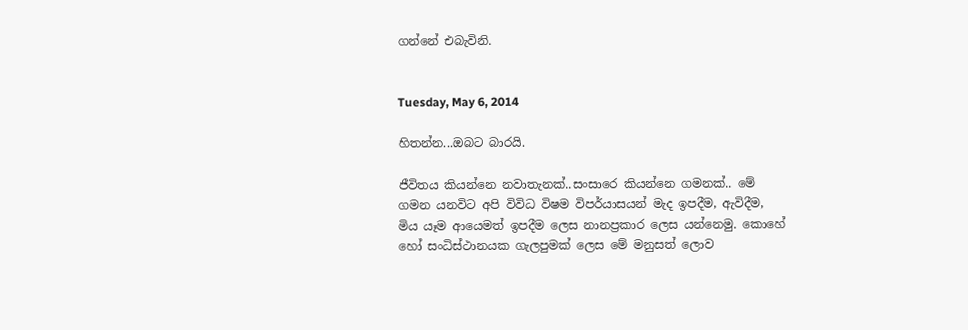ගන්නේ එබැවිනි.


Tuesday, May 6, 2014

හිතන්න...ඔබට බාරයි.

ජීවිතය කියන්නෙ නවාතැනක්..සංසාරෙ කියන්නෙ ගමනක්.. මේ ගමන යනවිට අපි විවිධ විෂම විපර්යාසයන් මැද ඉපදීම, ඇවිදීම, මිය යෑම ආයෙමත් ඉපදීම ලෙස නානප්‍රකාර ලෙස යන්නෙමු. කොහේ හෝ සංධිස්ථානයක ගැලපුමක් ලෙස මේ මනුසත් ලොව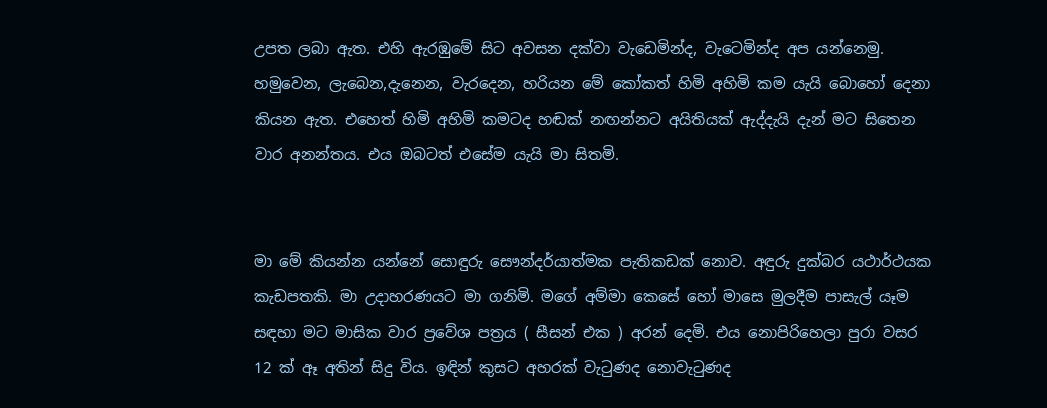උපත ලබා ඇත. එහි ඇරඹුමේ සිට අවසන දක්වා වැඩෙමින්ද, වැටෙමින්ද අප යන්නෙමු. හමුවෙන, ලැබෙන,දැනෙන, වැරදෙන, හරියන මේ කෝකත් හිමි අහිමි කම යැයි බොහෝ දෙනා කියන ඇත. එහෙත් හිමි අහිමි කමටද හඬක් නඟන්නට අයිතියක් ඇද්දැයි දැන් මට සිතෙන වාර අනන්තය. එය ඔබටත් එසේම යැයි මා සිතමි.


මා මේ කියන්න යන්නේ සොඳුරු සෞන්දර්යාත්මක පැතිකඩක් නොව. අඳුරු දුක්බර යථාර්ථයක කැඩපතකි. මා උදාහරණයට මා ගනිමි. මගේ අම්මා කෙසේ හෝ මාසෙ මුලදීම පාසැල් යෑම සඳහා මට මාසික වාර ප්‍රවේශ පත්‍රය ( සීසන් එක ) අරන් දෙමි. එය නොපිරිහෙලා පුරා වසර 12 ක් ඈ අතින් සිදු විය. ඉඳින් කුසට අහරක් වැටුණද නොවැටුණද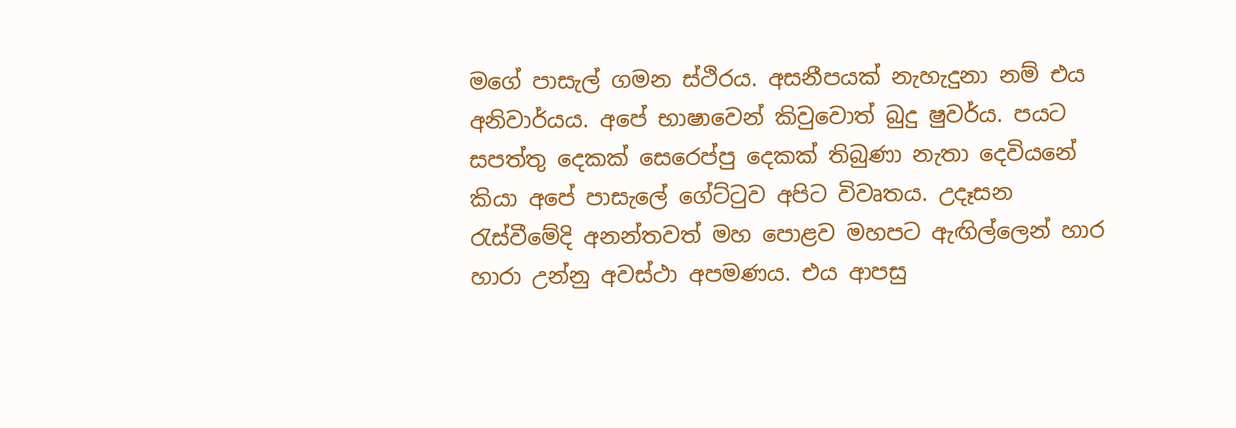මගේ පාසැල් ගමන ස්ථිරය. අසනීපයක් නැහැදුනා නම් එය අනිවාර්යය. අපේ භාෂාවෙන් කිවුවොත් බුදු ෂුවර්ය. පයට සපත්තු දෙකක් සෙරෙප්පු දෙකක් තිබුණා නැතා දෙවියනේ කියා අපේ පාසැලේ ගේට්ටුව අපිට විවෘතය. උදෑසන රැස්වීමේදි අනන්තවත් මහ පොළව මහපට ඇඟිල්ලෙන් හාර හාරා උන්නු අවස්ථා අපමණය. එය ආපසු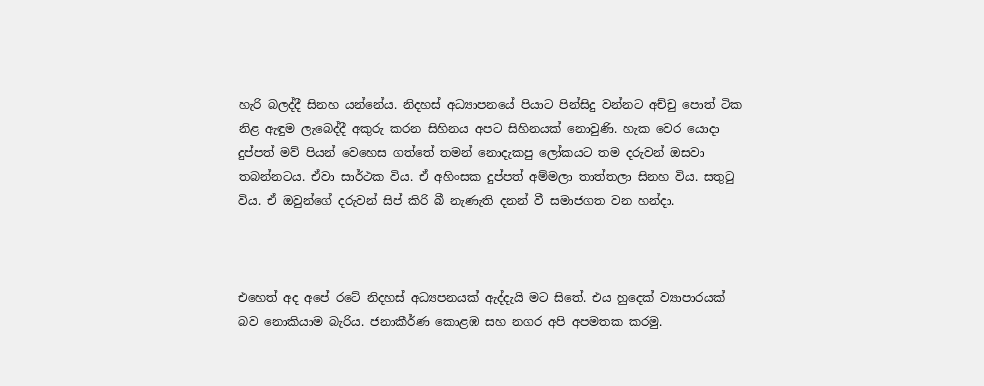හැරි බලද්දී සිනහ යන්නේය. නිදහස් අධ්‍යාපනයේ පියාට පින්සිදු වන්නට අච්චු පොත් ටික නිළ ඇඳුම ලැබෙද්දී අකුරු කරන සිහිනය අපට සිහිනයක් නොවුණි. හැක වෙර යොදා දුප්පත් මව් පියන් වෙහෙස ගත්තේ තමන් නොදැකපු ලෝකයට තම දරුවන් ඔසවා තබන්නටය. ඒවා සාර්ථක විය. ඒ අහිංසක දුප්පත් අම්මලා තාත්තලා සිනහ විය. සතුටු විය. ඒ ඔවුන්ගේ දරුවන් සිප් කිරි බී නැණැති දනන් වී සමාජගත වන හන්දා.



එහෙත් අද අපේ රටේ නිදහස් අධ්‍යපනයක් ඇද්දැයි මට සිතේ. එය හුදෙක් ව්‍යාපාරයක් බව නොකියාම බැරිය. ජනාකීර්ණ කොළඹ සහ නගර අපි අපමතක කරමු.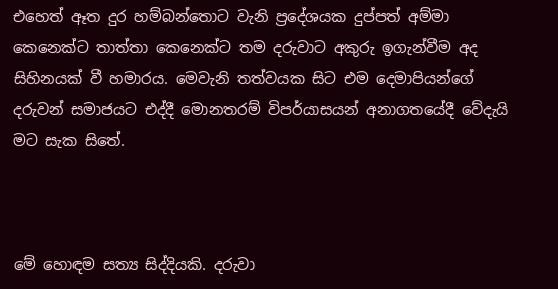එහෙත් ඈත දුර හම්බන්තොට වැනි ප්‍රදේශයක දුප්පත් අම්මා කෙනෙක්ට තාත්තා කෙනෙක්ට තම දරුවාට අකුරු ඉගැන්වීම අද සිහිනයක් වී හමාරය. මෙවැනි තත්වයක සිට එම දෙමාපියන්ගේ දරුවන් සමාජයට එද්දී මොනතරම් විපර්යාසයන් අනාගතයේදී වේදැයි මට සැක සිතේ.



මේ හොඳම සත්‍ය සිද්දියකි. දරුවා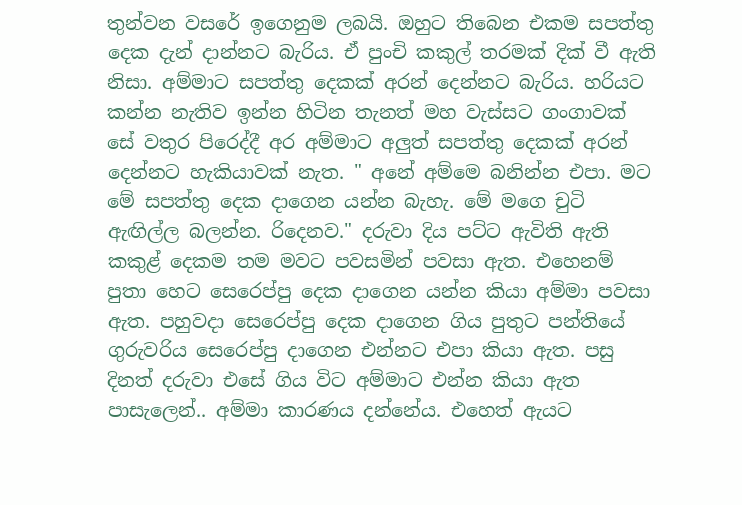තුන්වන වසරේ ඉගෙනුම ලබයි. ඔහුට තිබෙන එකම සපත්තු දෙක දැන් දාන්නට බැරිය. ඒ පුංචි කකුල් තරමක් දික් වී ඇති නිසා. අම්මාට සපත්තු දෙකක් අරන් දෙන්නට බැරිය. හරියට කන්න නැතිව ඉන්න හිටින තැනත් මහ වැස්සට ගංගාවක් සේ වතුර පිරෙද්දී අර අම්මාට අලුත් සපත්තු දෙකක් අරන් දෙන්නට හැකියාවක් නැත. " අනේ අම්මෙ බනින්න එපා. මට මේ සපත්තු දෙක දාගෙන යන්න බැහැ. මේ මගෙ චුටි ඇඟිල්ල බලන්න. රිදෙනව." දරුවා දිය පට්ට ඇවිති ඇති කකුළ් දෙකම තම මවට පවසමින් පවසා ඇත. එහෙනම් පුතා හෙට සෙරෙප්පු දෙක දාගෙන යන්න කියා අම්මා පවසා ඇත. පහුවදා සෙරෙප්පු දෙක දාගෙන ගිය පුතුට පන්තියේ ගුරුවරිය සෙරෙප්පු දාගෙන එන්නට එපා කියා ඇත. පසු දිනත් දරුවා එසේ ගිය විට අම්මාට එන්න කියා ඇත පාසැලෙන්.. අම්මා කාරණය දන්නේය. එහෙත් ඇයට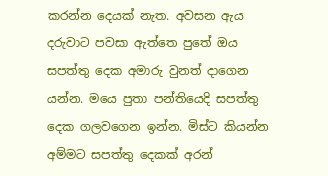කරන්න දෙයක් නැත. අවසන ඇය දරුවාට පවසා ඇත්තෙ පුතේ ඔය සපත්තු දෙක අමාරු වුනත් දාගෙන යන්න. මයෙ පුතා පන්තියෙදි සපත්තු දෙක ගලවගෙන ඉන්න. මිස්ට කියන්න අම්මට සපත්තු දෙකක් අරන්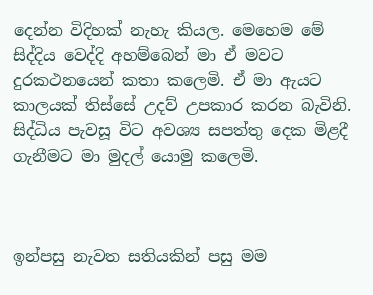දෙන්න විදිහක් නැහැ කියල. මෙහෙම මේ සිද්දිය වෙද්දි අහම්බෙන් මා ඒ මවට දුරකථනයෙන් කතා කලෙමි. ඒ මා ඇයට කාලයක් තිස්සේ උදව් උපකාර කරන බැවිනි. සිද්ධිය පැවසූ විට අවශ්‍ය සපත්තු දෙක මිළදී ගැනීමට මා මුදල් යොමු කලෙමි.



ඉන්පසු නැවත සතියකින් පසු මම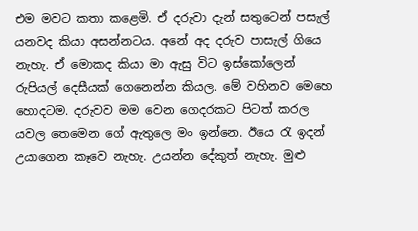එම මවට කතා කළෙමි. ඒ දරුවා දැන් සතුටෙන් පසැල් යනවද කියා අසන්නටය. අනේ අද දරුව පාසැල් ගියෙ නැහැ. ඒ මොකද කියා මා ඇසු විට ඉස්කෝලෙන් රුපියල් දෙසීයක් ගෙනෙන්න කියල. මේ වහිනව මෙහෙ හොදටම. දරුවව මම වෙන ගෙදරකට පිටත් කරල යවල තෙමෙන ගේ ඇතුලෙ මං ඉන්නෙ. ඊයෙ රැ ඉදන් උයාගෙන කෑවෙ නැහැ. උයන්න දේකුත් නැහැ. මුළු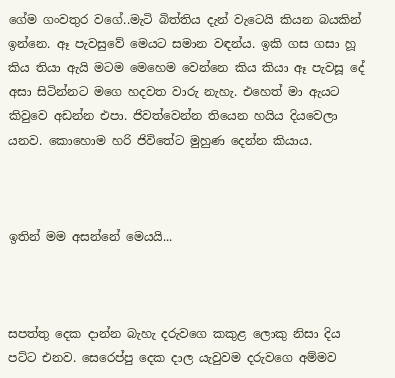ගේම ගංවතුර වගේ..මැටි බිත්තිය දැන් වැටෙයි කියන බයකින් ඉන්නෙ. ඈ පැවසුවේ මෙයට සමාන වඳන්ය. ඉකි ගස ගසා හූ කිය තියා ඇයි මටම මෙහෙම වෙන්නෙ කිය කියා ඈ පැවසූ දේ අසා සිටින්නට මගෙ හදවත වාරු නැහැ. එහෙත් මා ඇයට කිවුවෙ අඩන්න එපා. ජිවත්වෙන්න තියෙන හයිය දියවෙලා යනව. කොහොම හරි ජිවිතේට මුහුණ දෙන්න කියාය.



ඉතින් මම අසන්නේ මෙයයි...



සපත්තු දෙක දාන්න බැහැ දරුවගෙ කකුළ ලොකු නිසා දිය පට්ට එනව. සෙරෙප්පු දෙක දාල යැවුවම දරුවගෙ අම්මව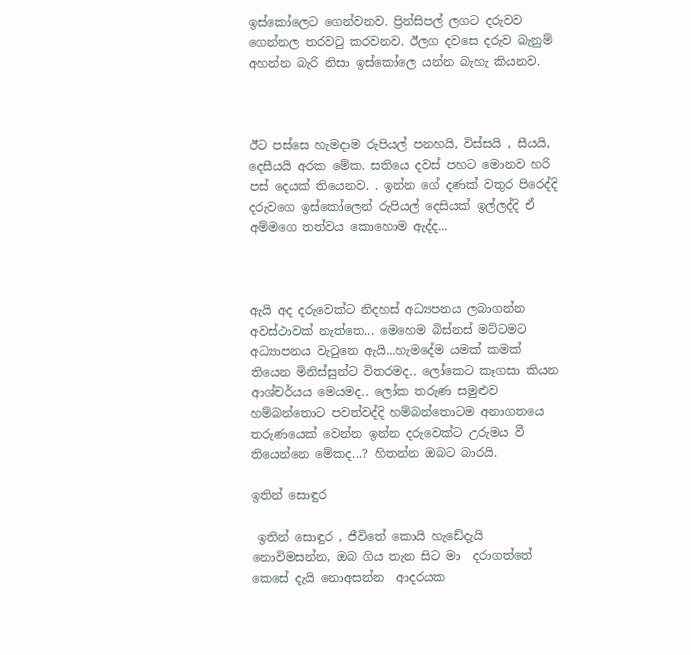ඉස්කෝලෙට ගෙන්වනව. ප්‍රින්සිපල් ලගට දරුවව ගෙන්නල තරවටු කරවනව. ඊලග දවසෙ දරුව බැනුම් අහන්න බැරි නිසා ඉස්කෝලෙ යන්න බැහැ කියනව.



ඊට පස්සෙ හැමදාම රුපියල් පනහයි, විස්සයි , සීයයි, දෙසීයයි අරක මේක. සතියෙ දවස් පහට මොනව හරි පස් දෙයක් තියෙනව. . ඉන්න ගේ දණක් වතුර පිරෙද්දි දරුවගෙ ඉස්කෝලෙන් රුපියල් දෙසියක් ඉල්ලද්දි ඒ අම්මගෙ තත්වය කොහොම ඇද්ද...



ඇයි අද දරුවෙක්ට නිදහස් අධ්‍යපනය ලබාගන්න අවස්ථාවක් නැත්තෙ... මෙහෙම බිස්නස් මට්ටමට අධ්‍යාපනය වැටුනෙ ඇයි...හැමදේම යමක් කමක් තියෙන මිනිස්සුන්ට විතරමද.. ලෝකෙට කෑගසා කියන ආශ්චර්යය මෙයමද.. ලෝක තරුණ සමුළුව හම්බන්තොට පවත්වද්දි හම්බන්තොටම අනාගතයෙ තරුණයෙක් වෙන්න ඉන්න දරුවෙක්ට උරුමය වී තියෙන්නෙ මේකද...? හිතන්න ඔබට බාරයි.

ඉතින් සොඳුර

 ඉතින් සොඳුර , ජීවිතේ කොයි හැඩේදැයි නොවිමසන්න, ඔබ ගිය තැන සිට මා  දරාගත්තේ කෙසේ දැයි නොඅසන්න  ආදරයක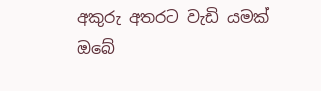අකුරු අතරට වැඩි යමක් ඔබේ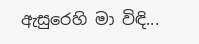ඇසුරෙහි මා විඳි...